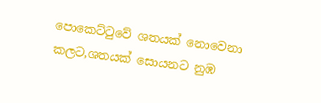පොකෙට්ටුවේ ශතයක් නොවෙනා කලට,ශතයක් සොයනට නුඹ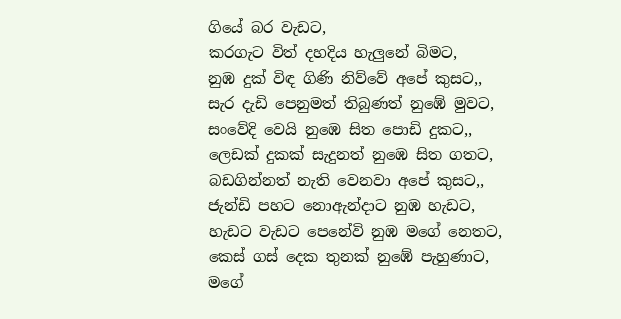ගියේ බර වැඩට,
කරගැට විත් දහදිය හැලුනේ බිමට,
නුඹ දුක් විඳ ගිණි නිව්වේ අපේ කුසට,,
සැර දැඩි පෙනුමත් තිබුණත් නුඹේ මුවට,
සංවේදි වෙයි නුඹෙ සිත පොඩි දුකට,,
ලෙඩක් දුකක් සැදුනත් නුඹෙ සිත ගතට,
බඩගින්නත් නැති වෙනවා අපේ කුසට,,
ජැන්ඩි පහට නොඇන්දාට නුඹ හැඩට,
හැඩට වැඩට පෙනේවි නුඹ මගේ නෙතට,
කෙස් ගස් දෙක තුනක් නුඹේ පැහුණාට,
මගේ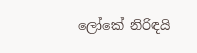ලෝකේ නිරිඳයි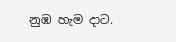නුඹ හැම දාට.